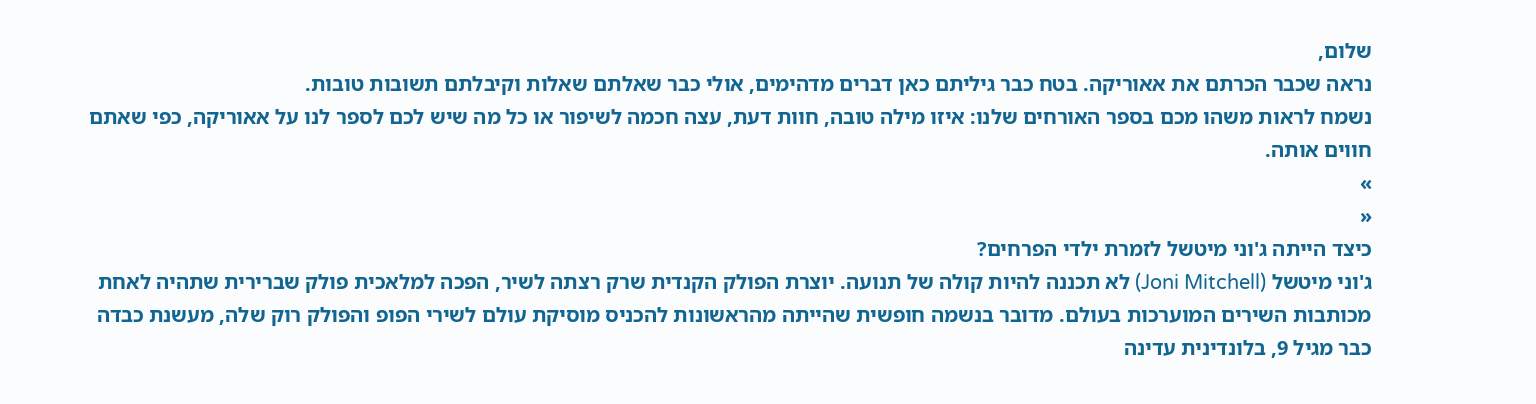שלום,
נראה שכבר הכרתם את אאוריקה. בטח כבר גיליתם כאן דברים מדהימים, אולי כבר שאלתם שאלות וקיבלתם תשובות טובות.
נשמח לראות משהו מכם בספר האורחים שלנו: איזו מילה טובה, חוות דעת, עצה חכמה לשיפור או כל מה שיש לכם לספר לנו על אאוריקה, כפי שאתם חווים אותה.
»
«
כיצד הייתה ג'וני מיטשל לזמרת ילדי הפרחים?
ג'וני מיטשל (Joni Mitchell) לא תכננה להיות קולה של תנועה. יוצרת הפולק הקנדית שרק רצתה לשיר, הפכה למלאכית פולק שברירית שתהיה לאחת מכותבות השירים המוערכות בעולם. מדובר בנשמה חופשית שהייתה מהראשונות להכניס מוסיקת עולם לשירי הפופ והפולק רוק שלה, מעשנת כבדה כבר מגיל 9, בלונדינית עדינה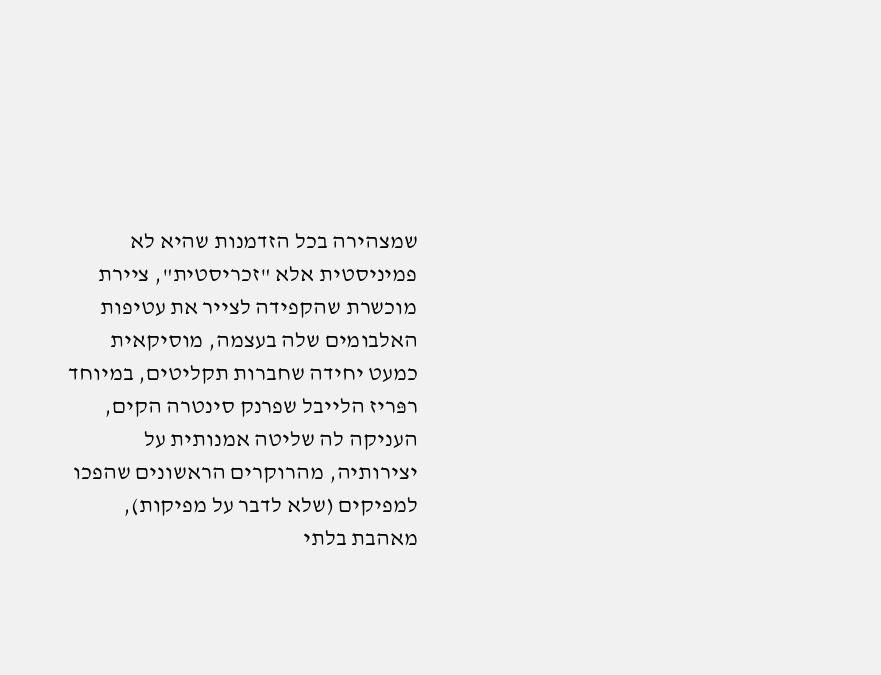שמצהירה בכל הזדמנות שהיא לא פמיניסטית אלא "זכריסטית", ציירת מוכשרת שהקפידה לצייר את עטיפות האלבומים שלה בעצמה, מוסיקאית כמעט יחידה שחברות תקליטים, במיוחד רפּריז הלייבל שפרנק סינטרה הקים, העניקה לה שליטה אמנותית על יצירותיה, מהרוקרים הראשונים שהפכו למפיקים (שלא לדבר על מפיקות), מאהבת בלתי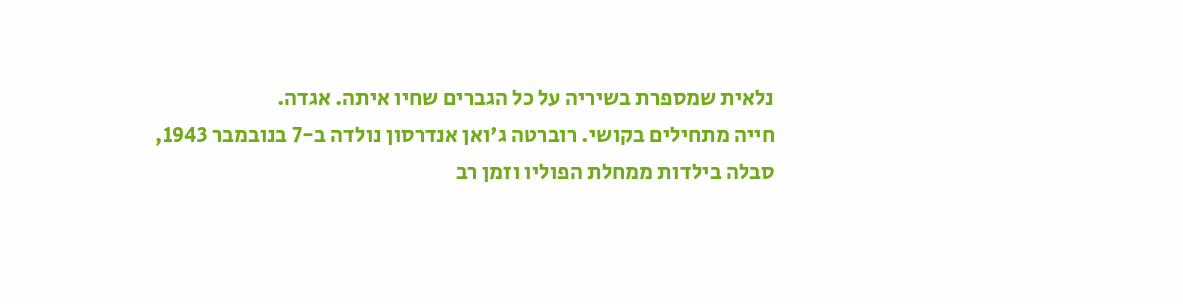נלאית שמספרת בשיריה על כל הגברים שחיו איתה. אגדה.
חייה מתחילים בקושי. רוברטה ג'ואן אנדרסון נולדה ב-7 בנובמבר 1943, סבלה בילדות ממחלת הפוליו וזמן רב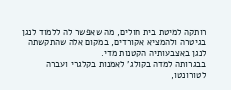רותקה למיטת בית חולים, מה שאפשר לה ללמוד לנגן בגיטרה ולהמציא אקורדים, במקום אלה שהתקשתה לנגן באצבעותיה הקטנות מדי.
בבגרותה למדה בקולג' לאמנות בקלגרי ועברה לטורונטו,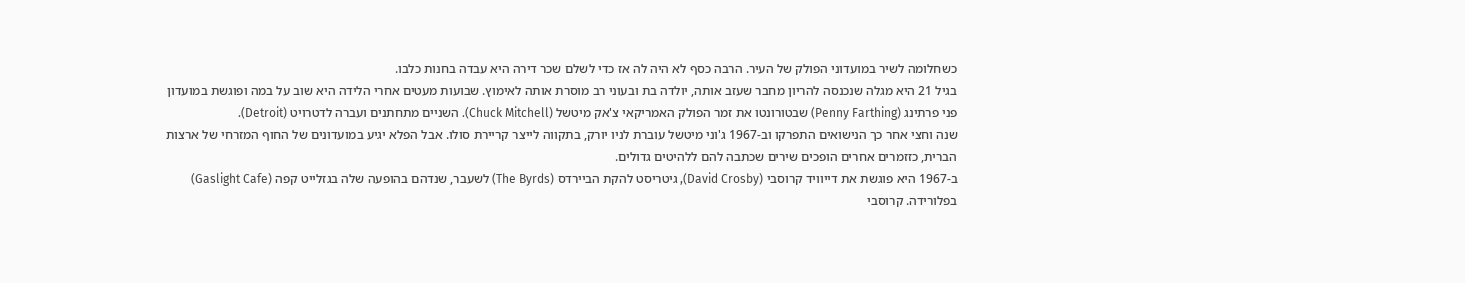כשחלומה לשיר במועדוני הפולק של העיר. הרבה כסף לא היה לה אז כדי לשלם שכר דירה היא עבדה בחנות כלבו.
בגיל 21 היא מגלה שנכנסה להריון מחבר שעזב אותה, יולדה בת ובעוני רב מוסרת אותה לאימוץ. שבועות מעטים אחרי הלידה היא שוב על במה ופוגשת במועדון פני פרתינג (Penny Farthing) שבטורונטו את זמר הפולק האמריקאי צ'אק מיטשל (Chuck Mitchell). השניים מתחתנים ועברה לדטרויט (Detroit).
שנה וחצי אחר כך הנישואים התפרקו וב-1967 ג'וני מיטשל עוברת לניו יורק, בתקווה לייצר קריירת סולו. אבל הפלא יגיע במועדונים של החוף המזרחי של ארצות הברית, כזזמרים אחרים הופכים שירים שכתבה להם ללהיטים גדולים.
ב-1967 היא פוגשת את דייוויד קרוסבי (David Crosby), גיטריסט להקת הביירדס (The Byrds) לשעבר, שנדהם בהופעה שלה בגזלייט קפה (Gaslight Cafe) בפלורידה. קרוסבי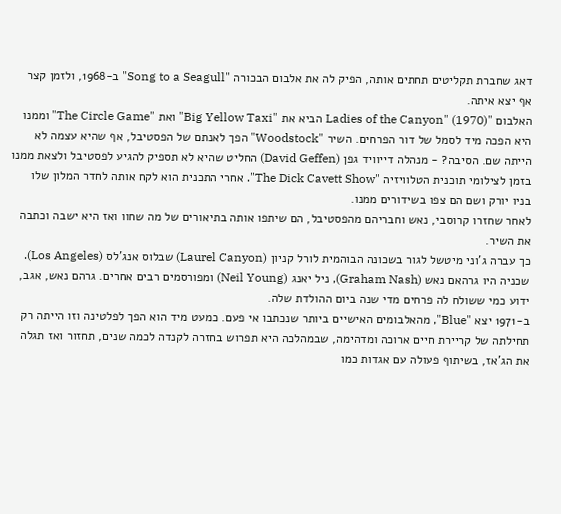דאג שחברת תקליטים תחתים אותה, הפיק לה את אלבום הבכורה "Song to a Seagull" ב-1968, ולזמן קצר אף יצא איתה.
האלבום "Ladies of the Canyon" (1970) הביא את "Big Yellow Taxi" ואת "The Circle Game" וממנו היא הפכה מיד לסמל של דור הפרחים. השיר "Woodstock" הפך לאנתם של הפסטיבל, אף שהיא עצמה לא הייתה שם. הסיבה? - מנהלה דייוויד גפן (David Geffen) החליט שהיא לא תספיק להגיע לפסטיבל ולצאת ממנו בזמן לצילומי תוכנית הטלוויזיה "The Dick Cavett Show". אחרי התכנית הוא לקח אותה לחדר המלון שלו בניו יורק ושם הם צפו בשידורים ממנו.
לאחר שחזרו קרוסבי, נאש וחבריהם מהפסטיבל, הם שיתפו אותה בתיאורים של מה שחוו ואז היא ישבה וכתבה את השיר.
כך עברה ג'וני מיטשל לגור בשכונה הבוהמית לורל קניון (Laurel Canyon) שבלוס אנג'לס (Los Angeles). שכניה היו גרהאם נאש (Graham Nash), ניל יאנג (Neil Young) ומפורסמים רבים אחרים. גרהם נאש, אגב, ידוע כמי ששולח לה פרחים מדי שנה ביום ההולדת שלה.
ב-1971 יצא "Blue", מהאלבומים האישיים ביותר שנכתבו אי פעם. כמעט מיד הוא הפך לפלטינה וזו הייתה רק תחילתה של קריירת חיים ארוכה ומדהימה, שבמהלכה היא תפרוש בחזרה לקנדה לכמה שנים, תחזור ואז תגלה את הג'אז, בשיתוף פעולה עם אגדות כמו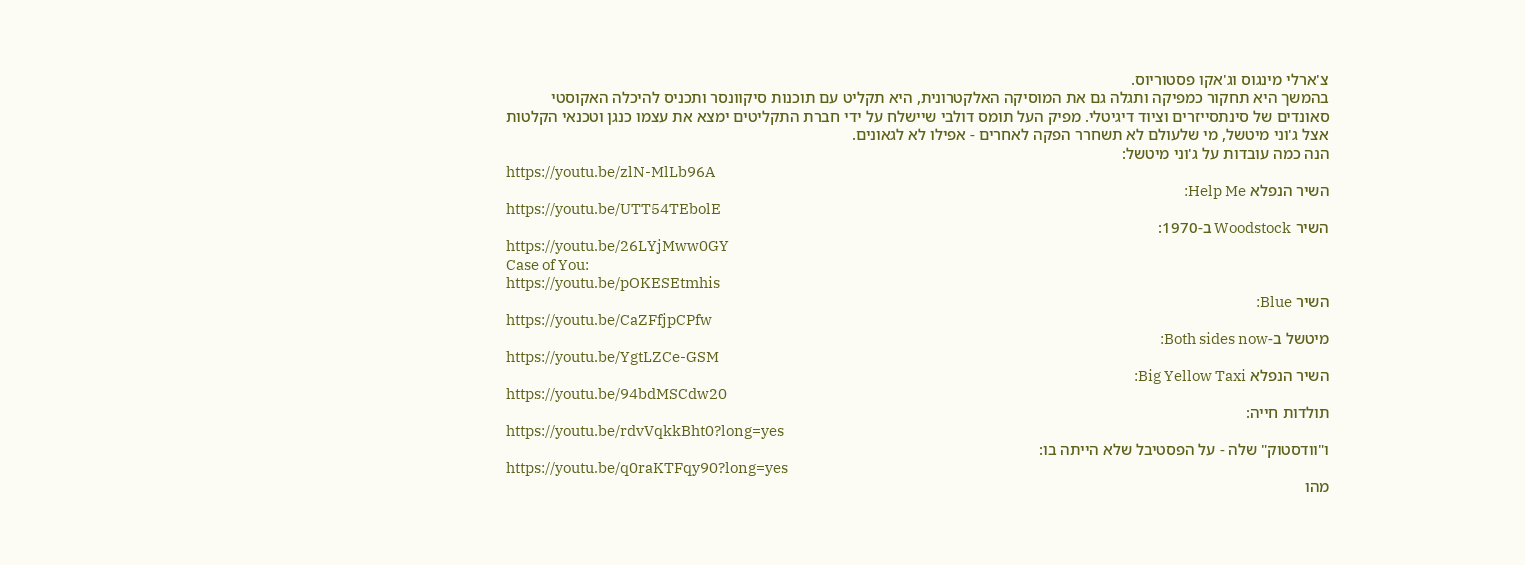צ'ארלי מינגוס וג'אקו פסטוריוס.
בהמשך היא תחקור כמפיקה ותגלה גם את המוסיקה האלקטרונית, היא תקליט עם תוכנות סיקוונסר ותכניס להיכלה האקוסטי סאונדים של סינתסייזרים וציוד דיגיטלי. מפיק העל תומס דולבי שיישלח על ידי חברת התקליטים ימצא את עצמו כנגן וטכנאי הקלטות אצל ג'וני מיטשל, מי שלעולם לא תשחרר הפקה לאחרים - אפילו לא לגאונים.
הנה כמה עובדות על ג'וני מיטשל:
https://youtu.be/zlN-MlLb96A
השיר הנפלא Help Me:
https://youtu.be/UTT54TEbolE
השיר Woodstock ב-1970:
https://youtu.be/26LYjMww0GY
Case of You:
https://youtu.be/pOKESEtmhis
השיר Blue:
https://youtu.be/CaZFfjpCPfw
מיטשל ב-Both sides now:
https://youtu.be/YgtLZCe-GSM
השיר הנפלא Big Yellow Taxi:
https://youtu.be/94bdMSCdw20
תולדות חייה:
https://youtu.be/rdvVqkkBht0?long=yes
ו"וודסטוק" שלה - על הפסטיבל שלא הייתה בו:
https://youtu.be/q0raKTFqy90?long=yes
מהו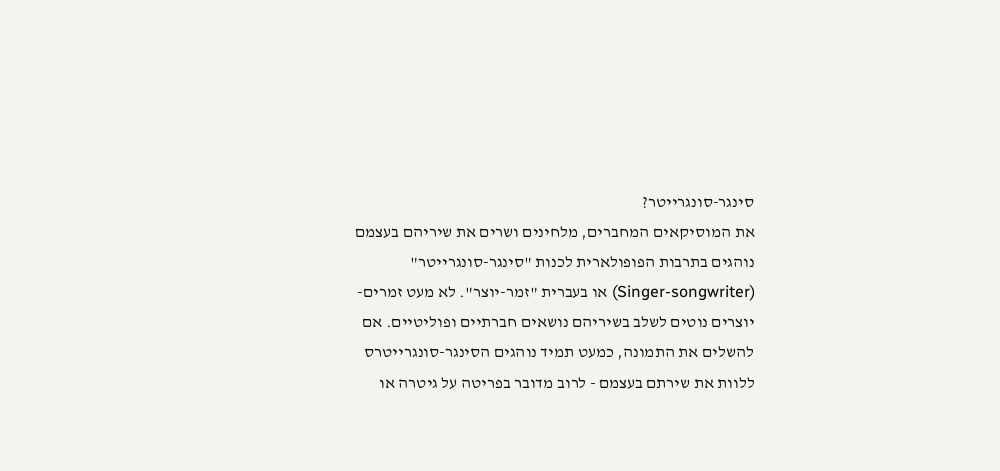סינגר-סונגרייטר?
את המוסיקאים המחברים, מלחינים ושרים את שיריהם בעצמם נוהגים בתרבות הפופולארית לכנות "סינגר-סונגרייטר" (Singer-songwriter) או בעברית "זמר-יוצר". לא מעט זמרים-יוצרים נוטים לשלב בשיריהם נושאים חברתיים ופוליטיים. אם להשלים את התמונה, כמעט תמיד נוהגים הסינגר-סונגרייטרס ללוות את שירתם בעצמם - לרוב מדובר בפריטה על גיטרה או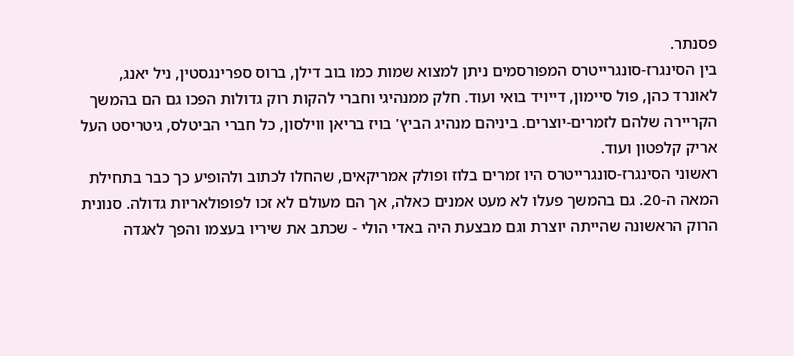פסנתר.
בין הסינגרז-סונגרייטרס המפורסמים ניתן למצוא שמות כמו בוב דילן, ברוס ספרינגסטין, ניל יאנג, לאונרד כהן, פול סיימון, דייויד בואי ועוד. חלק ממנהיגי וחברי להקות רוק גדולות הפכו גם הם בהמשך הקריירה שלהם לזמרים-יוצרים. ביניהם מנהיג הביץ' בויז בריאן ווילסון, כל חברי הביטלס, גיטריסט העל אריק קלפטון ועוד.
ראשוני הסינגרז-סונגרייטרס היו זמרים בלוז ופולק אמריקאים, שהחלו לכתוב ולהופיע כך כבר בתחילת המאה ה-20. גם בהמשך פעלו לא מעט אמנים כאלה, אך הם מעולם לא זכו לפופולאריות גדולה. סנונית הרוק הראשונה שהייתה יוצרת וגם מבצעת היה באדי הולי - שכתב את שיריו בעצמו והפך לאגדה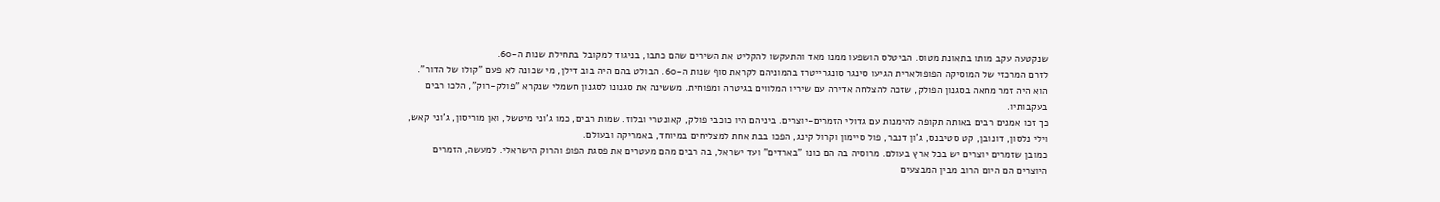שנקטעה עקב מותו בתאונת מטוס. הביטלס הושפעו ממנו מאד והתעקשו להקליט את השירים שהם כתבו, בניגוד למקובל בתחילת שנות ה-60.
לזרם המרכזי של המוסיקה הפופולארית הגיעו סינגר סונגרייטרז בהמוניהם לקראת סוף שנות ה-60. הבולט בהם היה בוב דילן, מי שכונה לא פעם "קולו של הדור". הוא היה זמר מחאה בסגנון הפולק, שזכה להצלחה אדירה עם שיריו המלווים בגיטרה ומפוחית. מששינה את סגנונו לסגנון חשמלי שנקרא "פולק-רוק", הלכו רבים בעקבותיו.
כך זכו אמנים רבים באותה תקופה להימנות עם גדולי הזמרים-יוצרים. ביניהם היו כוכבי פולק, קאונטרי ובלוז. שמות רבים, כמו ג'וני מיטשל, ואן מוריסון, ג'וני קאש, וילי נלסון, דונובן, קט סטיבנס, ג'ון דנבר, פול סיימון וקרול קינג, הפכו בבת אחת למצליחים במיוחד, באמריקה ובעולם.
כמובן שזמרים יוצרים יש בכל ארץ בעולם. מרוסיה בה הם כונו "בארדים" ועד ישראל, בה רבים מהם מעטרים את פסגת הפופ והרוק הישראלי. למעשה, הזמרים היוצרים הם היום הרוב מבין המבצעים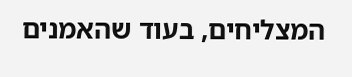המצליחים, בעוד שהאמנים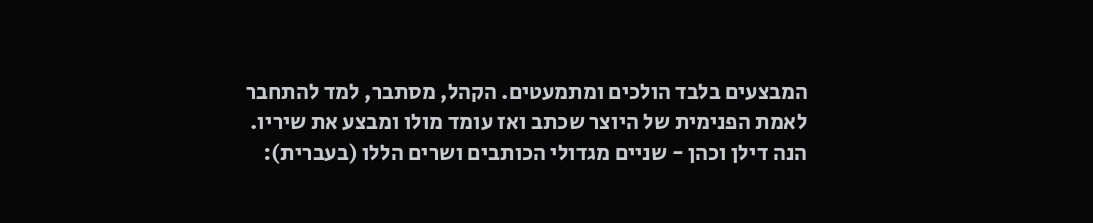המבצעים בלבד הולכים ומתמעטים. הקהל, מסתבר, למד להתחבר לאמת הפנימית של היוצר שכתב ואז עומד מולו ומבצע את שיריו.
הנה דילן וכהן - שניים מגדולי הכותבים ושרים הללו (בעברית):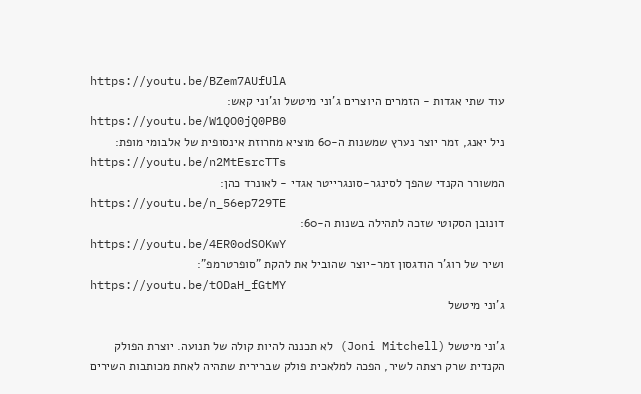https://youtu.be/BZem7AUfUlA
עוד שתי אגדות - הזמרים היוצרים ג'וני מיטשל וג'וני קאש:
https://youtu.be/W1QO0jQ0PB0
ניל יאנג, זמר יוצר נערץ שמשנות ה-60 מוציא מחרוזת אינסופית של אלבומי מופת:
https://youtu.be/n2MtEsrcTTs
המשורר הקנדי שהפך לסינגר-סונגרייטר אגדי - לאונרד כהן:
https://youtu.be/n_56ep729TE
דונובן הסקוטי שזכה לתהילה בשנות ה-60:
https://youtu.be/4ER0odSOKwY
ושיר של רוג'ר הודגסון זמר-יוצר שהוביל את להקת "סופרטרמפ":
https://youtu.be/tODaH_fGtMY
ג'וני מיטשל

ג'וני מיטשל (Joni Mitchell) לא תכננה להיות קולה של תנועה. יוצרת הפולק הקנדית שרק רצתה לשיר, הפכה למלאכית פולק שברירית שתהיה לאחת מכותבות השירים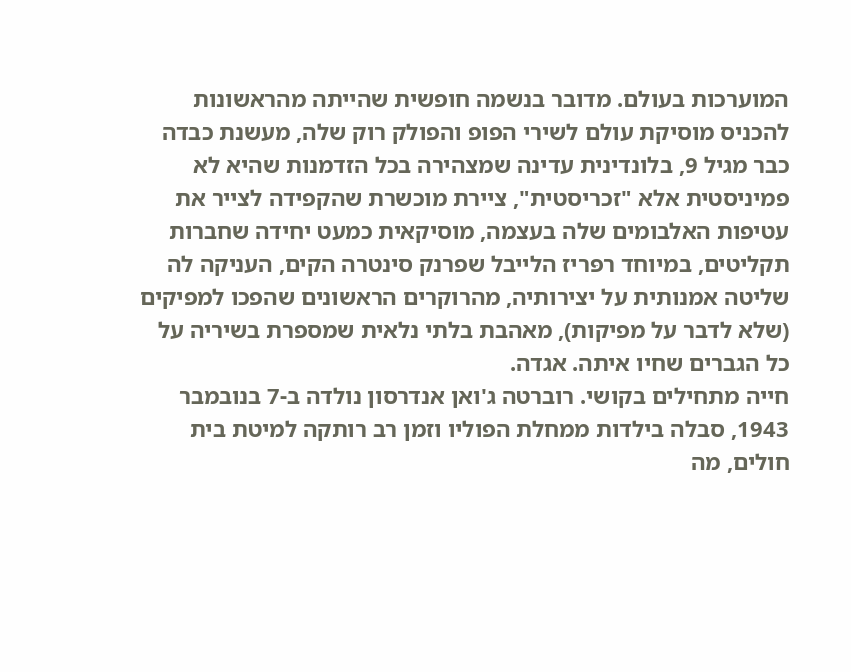המוערכות בעולם. מדובר בנשמה חופשית שהייתה מהראשונות להכניס מוסיקת עולם לשירי הפופ והפולק רוק שלה, מעשנת כבדה כבר מגיל 9, בלונדינית עדינה שמצהירה בכל הזדמנות שהיא לא פמיניסטית אלא "זכריסטית", ציירת מוכשרת שהקפידה לצייר את עטיפות האלבומים שלה בעצמה, מוסיקאית כמעט יחידה שחברות תקליטים, במיוחד רפּריז הלייבל שפרנק סינטרה הקים, העניקה לה שליטה אמנותית על יצירותיה, מהרוקרים הראשונים שהפכו למפיקים (שלא לדבר על מפיקות), מאהבת בלתי נלאית שמספרת בשיריה על כל הגברים שחיו איתה. אגדה.
חייה מתחילים בקושי. רוברטה ג'ואן אנדרסון נולדה ב-7 בנובמבר 1943, סבלה בילדות ממחלת הפוליו וזמן רב רותקה למיטת בית חולים, מה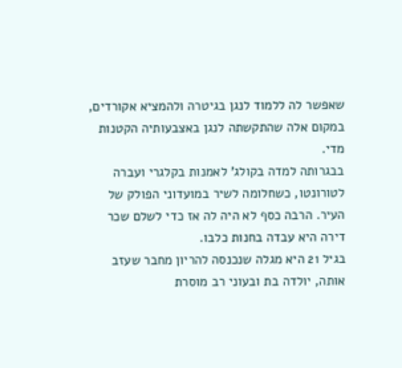שאפשר לה ללמוד לנגן בגיטרה ולהמציא אקורדים, במקום אלה שהתקשתה לנגן באצבעותיה הקטנות מדי.
בבגרותה למדה בקולג' לאמנות בקלגרי ועברה לטורונטו, כשחלומה לשיר במועדוני הפולק של העיר. הרבה כסף לא היה לה אז כדי לשלם שכר דירה היא עבדה בחנות כלבו.
בגיל 21 היא מגלה שנכנסה להריון מחבר שעזב אותה, יולדה בת ובעוני רב מוסרת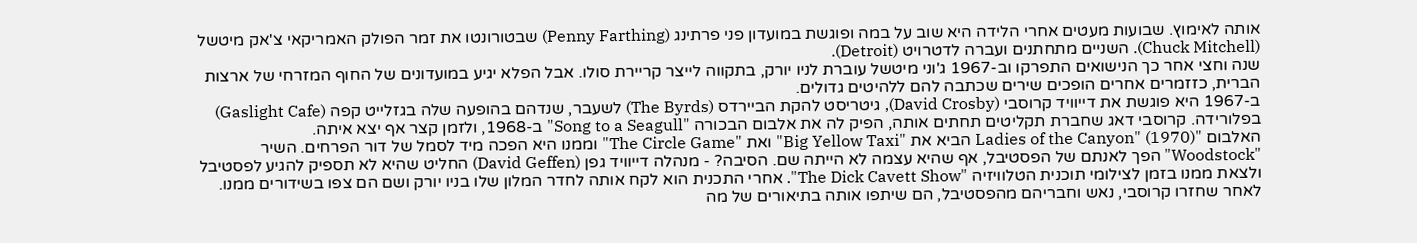אותה לאימוץ. שבועות מעטים אחרי הלידה היא שוב על במה ופוגשת במועדון פני פרתינג (Penny Farthing) שבטורונטו את זמר הפולק האמריקאי צ'אק מיטשל (Chuck Mitchell). השניים מתחתנים ועברה לדטרויט (Detroit).
שנה וחצי אחר כך הנישואים התפרקו וב-1967 ג'וני מיטשל עוברת לניו יורק, בתקווה לייצר קריירת סולו. אבל הפלא יגיע במועדונים של החוף המזרחי של ארצות הברית, כזזמרים אחרים הופכים שירים שכתבה להם ללהיטים גדולים.
ב-1967 היא פוגשת את דייוויד קרוסבי (David Crosby), גיטריסט להקת הביירדס (The Byrds) לשעבר, שנדהם בהופעה שלה בגזלייט קפה (Gaslight Cafe) בפלורידה. קרוסבי דאג שחברת תקליטים תחתים אותה, הפיק לה את אלבום הבכורה "Song to a Seagull" ב-1968, ולזמן קצר אף יצא איתה.
האלבום "Ladies of the Canyon" (1970) הביא את "Big Yellow Taxi" ואת "The Circle Game" וממנו היא הפכה מיד לסמל של דור הפרחים. השיר "Woodstock" הפך לאנתם של הפסטיבל, אף שהיא עצמה לא הייתה שם. הסיבה? - מנהלה דייוויד גפן (David Geffen) החליט שהיא לא תספיק להגיע לפסטיבל ולצאת ממנו בזמן לצילומי תוכנית הטלוויזיה "The Dick Cavett Show". אחרי התכנית הוא לקח אותה לחדר המלון שלו בניו יורק ושם הם צפו בשידורים ממנו.
לאחר שחזרו קרוסבי, נאש וחבריהם מהפסטיבל, הם שיתפו אותה בתיאורים של מה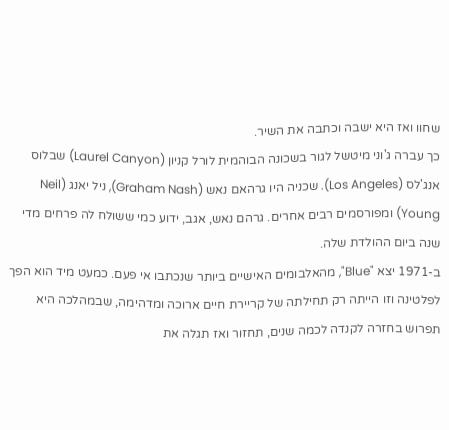שחוו ואז היא ישבה וכתבה את השיר.
כך עברה ג'וני מיטשל לגור בשכונה הבוהמית לורל קניון (Laurel Canyon) שבלוס אנג'לס (Los Angeles). שכניה היו גרהאם נאש (Graham Nash), ניל יאנג (Neil Young) ומפורסמים רבים אחרים. גרהם נאש, אגב, ידוע כמי ששולח לה פרחים מדי שנה ביום ההולדת שלה.
ב-1971 יצא "Blue", מהאלבומים האישיים ביותר שנכתבו אי פעם. כמעט מיד הוא הפך לפלטינה וזו הייתה רק תחילתה של קריירת חיים ארוכה ומדהימה, שבמהלכה היא תפרוש בחזרה לקנדה לכמה שנים, תחזור ואז תגלה את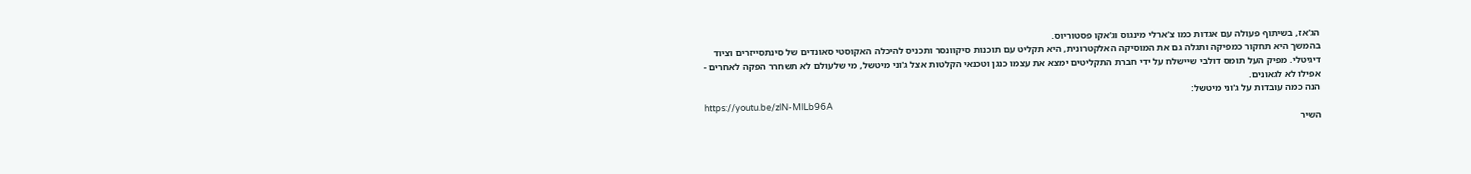הג'אז, בשיתוף פעולה עם אגדות כמו צ'ארלי מינגוס וג'אקו פסטוריוס.
בהמשך היא תחקור כמפיקה ותגלה גם את המוסיקה האלקטרונית, היא תקליט עם תוכנות סיקוונסר ותכניס להיכלה האקוסטי סאונדים של סינתסייזרים וציוד דיגיטלי. מפיק העל תומס דולבי שיישלח על ידי חברת התקליטים ימצא את עצמו כנגן וטכנאי הקלטות אצל ג'וני מיטשל, מי שלעולם לא תשחרר הפקה לאחרים - אפילו לא לגאונים.
הנה כמה עובדות על ג'וני מיטשל:
https://youtu.be/zlN-MlLb96A
השיר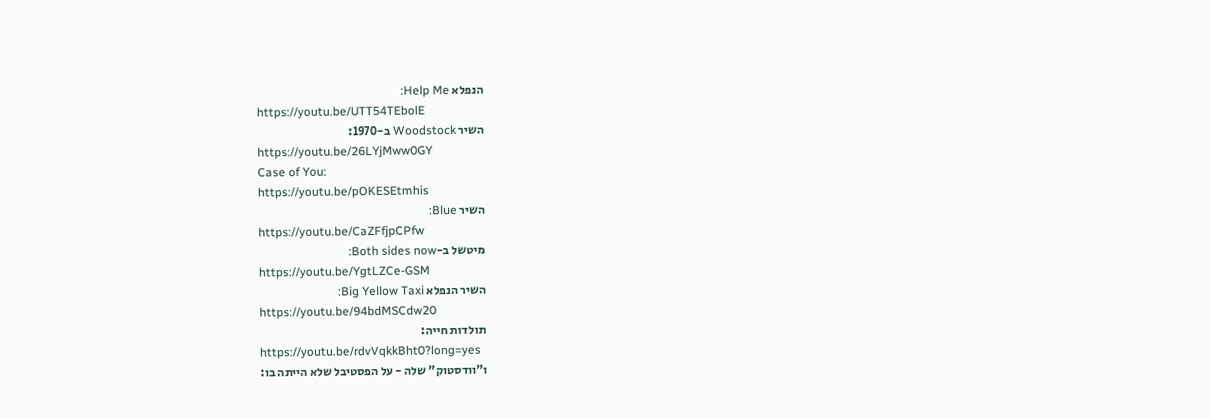הנפלא Help Me:
https://youtu.be/UTT54TEbolE
השיר Woodstock ב-1970:
https://youtu.be/26LYjMww0GY
Case of You:
https://youtu.be/pOKESEtmhis
השיר Blue:
https://youtu.be/CaZFfjpCPfw
מיטשל ב-Both sides now:
https://youtu.be/YgtLZCe-GSM
השיר הנפלא Big Yellow Taxi:
https://youtu.be/94bdMSCdw20
תולדות חייה:
https://youtu.be/rdvVqkkBht0?long=yes
ו"וודסטוק" שלה - על הפסטיבל שלא הייתה בו: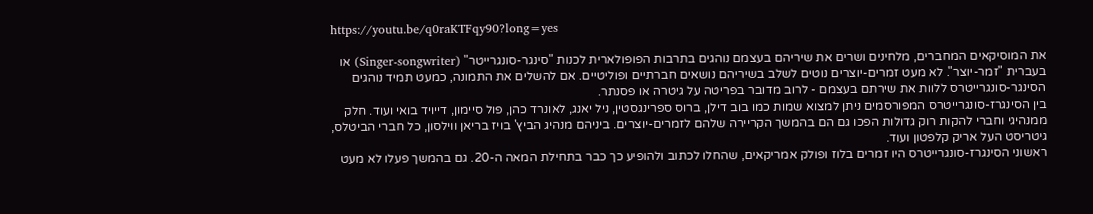https://youtu.be/q0raKTFqy90?long=yes

את המוסיקאים המחברים, מלחינים ושרים את שיריהם בעצמם נוהגים בתרבות הפופולארית לכנות "סינגר-סונגרייטר" (Singer-songwriter) או בעברית "זמר-יוצר". לא מעט זמרים-יוצרים נוטים לשלב בשיריהם נושאים חברתיים ופוליטיים. אם להשלים את התמונה, כמעט תמיד נוהגים הסינגר-סונגרייטרס ללוות את שירתם בעצמם - לרוב מדובר בפריטה על גיטרה או פסנתר.
בין הסינגרז-סונגרייטרס המפורסמים ניתן למצוא שמות כמו בוב דילן, ברוס ספרינגסטין, ניל יאנג, לאונרד כהן, פול סיימון, דייויד בואי ועוד. חלק ממנהיגי וחברי להקות רוק גדולות הפכו גם הם בהמשך הקריירה שלהם לזמרים-יוצרים. ביניהם מנהיג הביץ' בויז בריאן ווילסון, כל חברי הביטלס, גיטריסט העל אריק קלפטון ועוד.
ראשוני הסינגרז-סונגרייטרס היו זמרים בלוז ופולק אמריקאים, שהחלו לכתוב ולהופיע כך כבר בתחילת המאה ה-20. גם בהמשך פעלו לא מעט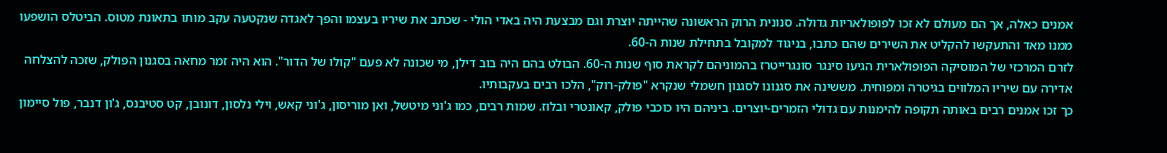אמנים כאלה, אך הם מעולם לא זכו לפופולאריות גדולה. סנונית הרוק הראשונה שהייתה יוצרת וגם מבצעת היה באדי הולי - שכתב את שיריו בעצמו והפך לאגדה שנקטעה עקב מותו בתאונת מטוס. הביטלס הושפעו ממנו מאד והתעקשו להקליט את השירים שהם כתבו, בניגוד למקובל בתחילת שנות ה-60.
לזרם המרכזי של המוסיקה הפופולארית הגיעו סינגר סונגרייטרז בהמוניהם לקראת סוף שנות ה-60. הבולט בהם היה בוב דילן, מי שכונה לא פעם "קולו של הדור". הוא היה זמר מחאה בסגנון הפולק, שזכה להצלחה אדירה עם שיריו המלווים בגיטרה ומפוחית. מששינה את סגנונו לסגנון חשמלי שנקרא "פולק-רוק", הלכו רבים בעקבותיו.
כך זכו אמנים רבים באותה תקופה להימנות עם גדולי הזמרים-יוצרים. ביניהם היו כוכבי פולק, קאונטרי ובלוז. שמות רבים, כמו ג'וני מיטשל, ואן מוריסון, ג'וני קאש, וילי נלסון, דונובן, קט סטיבנס, ג'ון דנבר, פול סיימון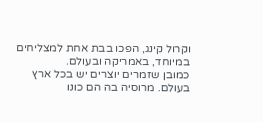וקרול קינג, הפכו בבת אחת למצליחים במיוחד, באמריקה ובעולם.
כמובן שזמרים יוצרים יש בכל ארץ בעולם. מרוסיה בה הם כונו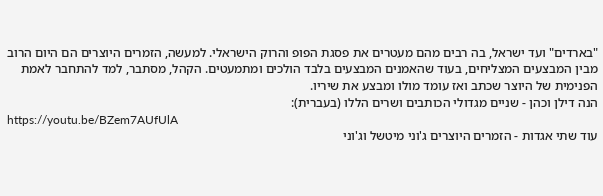"בארדים" ועד ישראל, בה רבים מהם מעטרים את פסגת הפופ והרוק הישראלי. למעשה, הזמרים היוצרים הם היום הרוב מבין המבצעים המצליחים, בעוד שהאמנים המבצעים בלבד הולכים ומתמעטים. הקהל, מסתבר, למד להתחבר לאמת הפנימית של היוצר שכתב ואז עומד מולו ומבצע את שיריו.
הנה דילן וכהן - שניים מגדולי הכותבים ושרים הללו (בעברית):
https://youtu.be/BZem7AUfUlA
עוד שתי אגדות - הזמרים היוצרים ג'וני מיטשל וג'וני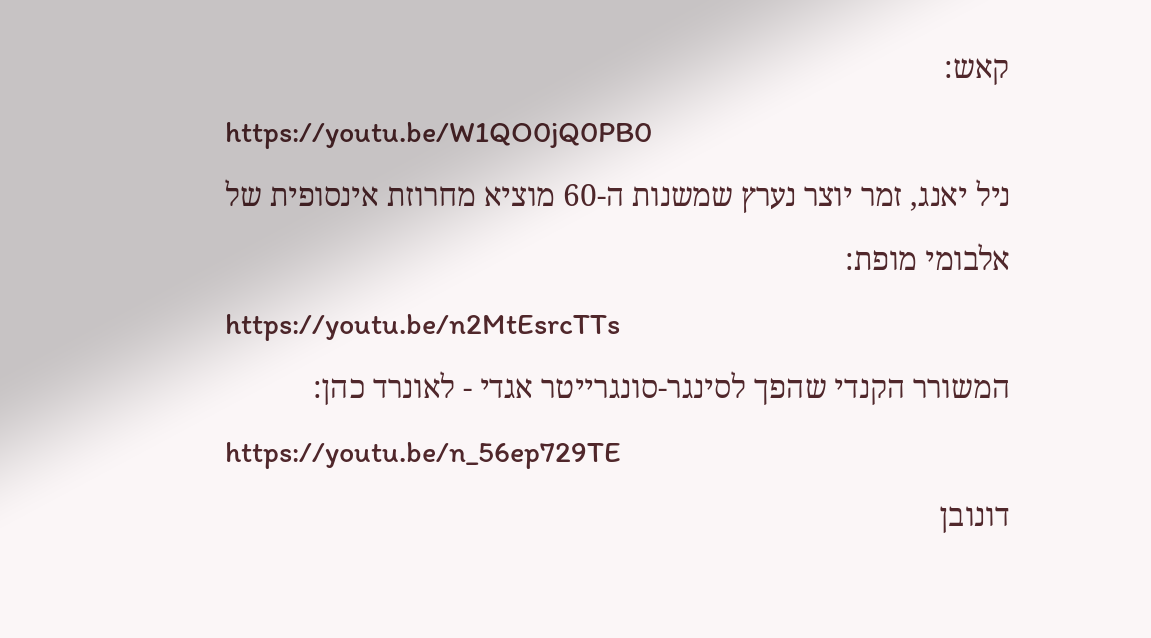קאש:
https://youtu.be/W1QO0jQ0PB0
ניל יאנג, זמר יוצר נערץ שמשנות ה-60 מוציא מחרוזת אינסופית של אלבומי מופת:
https://youtu.be/n2MtEsrcTTs
המשורר הקנדי שהפך לסינגר-סונגרייטר אגדי - לאונרד כהן:
https://youtu.be/n_56ep729TE
דונובן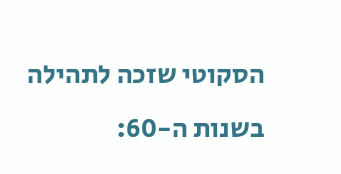הסקוטי שזכה לתהילה בשנות ה-60: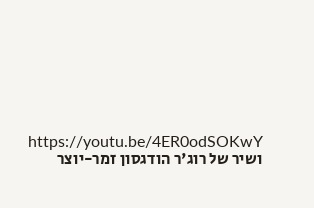https://youtu.be/4ER0odSOKwY
ושיר של רוג'ר הודגסון זמר-יוצר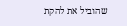שהוביל את להקת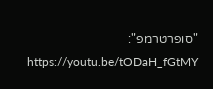"סופרטרמפ":
https://youtu.be/tODaH_fGtMY